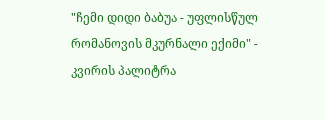"ჩემი დიდი ბაბუა - უფლისწულ რომანოვის მკურნალი ექიმი" - კვირის პალიტრა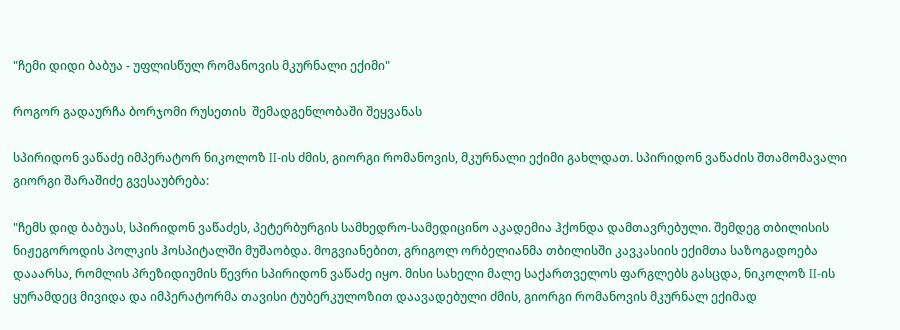"ჩემი დიდი ბაბუა - უფლისწულ რომანოვის მკურნალი ექიმი"

როგორ გადაურჩა ბორჯომი რუსეთის  შემადგენლობაში შეყვანას

სპირიდონ ვაწაძე იმპერატორ ნიკოლოზ II-ის ძმის, გიორგი რომანოვის, მკურნალი ექიმი გახლდათ. სპირიდონ ვაწაძის შთამომავალი გიორგი შარაშიძე გვესაუბრება:

"ჩემს დიდ ბაბუას, სპირიდონ ვაწაძეს, პეტერბურგის სამხედრო-სამედიცინო აკადემია ჰქონდა დამთავრებული. შემდეგ თბილისის ნიჟეგოროდის პოლკის ჰოსპიტალში მუშაობდა. მოგვიანებით, გრიგოლ ორბელიანმა თბილისში კავკასიის ექიმთა საზოგადოება დააარსა, რომლის პრეზიდიუმის წევრი სპირიდონ ვაწაძე იყო. მისი სახელი მალე საქართველოს ფარგლებს გასცდა, ნიკოლოზ II-ის ყურამდეც მივიდა და იმპერატორმა თავისი ტუბერკულოზით დაავადებული ძმის, გიორგი რომანოვის მკურნალ ექიმად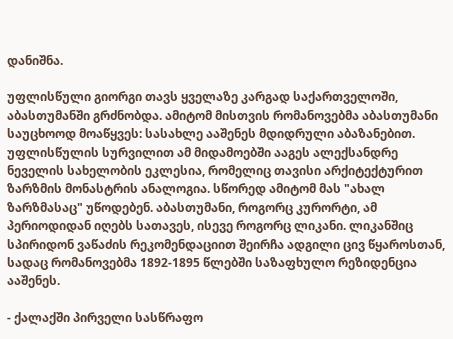დანიშნა.

უფლისწული გიორგი თავს ყველაზე კარგად საქართველოში, აბასთუმანში გრძნობდა. ამიტომ მისთვის რომანოვებმა აბასთუმანი საუცხოოდ მოაწყვეს: სასახლე ააშენეს მდიდრული აბაზანებით. უფლისწულის სურვილით ამ მიდამოებში ააგეს ალექსანდრე ნეველის სახელობის ეკლესია, რომელიც თავისი არქიტექტურით ზარზმის მონასტრის ანალოგია. სწორედ ამიტომ მას "ახალ ზარზმასაც" უწოდებენ. აბასთუმანი, როგორც კურორტი, ამ პერიოდიდან იღებს სათავეს, ისევე როგორც ლიკანი. ლიკანშიც სპირიდონ ვაწაძის რეკომენდაციით შეირჩა ადგილი ცივ წყაროსთან, სადაც რომანოვებმა 1892-1895 წლებში საზაფხულო რეზიდენცია ააშენეს.

- ქალაქში პირველი სასწრაფო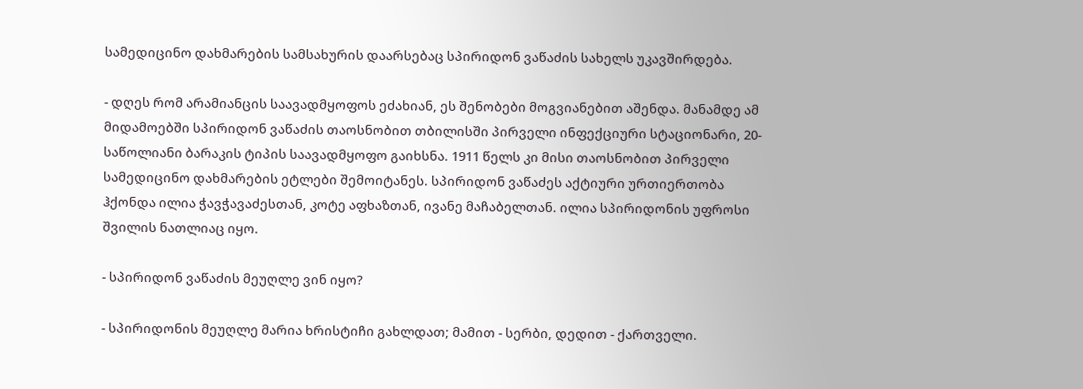სამედიცინო დახმარების სამსახურის დაარსებაც სპირიდონ ვაწაძის სახელს უკავშირდება.

- დღეს რომ არამიანცის საავადმყოფოს ეძახიან, ეს შენობები მოგვიანებით აშენდა. მანამდე ამ მიდამოებში სპირიდონ ვაწაძის თაოსნობით თბილისში პირველი ინფექციური სტაციონარი, 20-საწოლიანი ბარაკის ტიპის საავადმყოფო გაიხსნა. 1911 წელს კი მისი თაოსნობით პირველი სამედიცინო დახმარების ეტლები შემოიტანეს. სპირიდონ ვაწაძეს აქტიური ურთიერთობა ჰქონდა ილია ჭავჭავაძესთან, კოტე აფხაზთან, ივანე მაჩაბელთან. ილია სპირიდონის უფროსი შვილის ნათლიაც იყო.

- სპირიდონ ვაწაძის მეუღლე ვინ იყო?

- სპირიდონის მეუღლე მარია ხრისტიჩი გახლდათ; მამით - სერბი, დედით - ქართველი.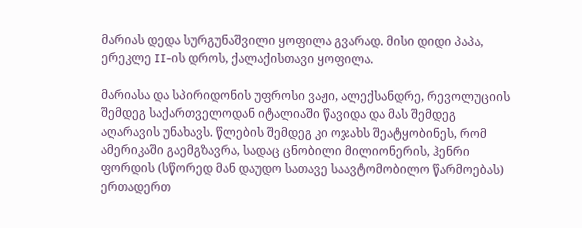მარიას დედა სურგუნაშვილი ყოფილა გვარად. მისი დიდი პაპა, ერეკლე II-ის დროს, ქალაქისთავი ყოფილა.

მარიასა და სპირიდონის უფროსი ვაჟი, ალექსანდრე, რევოლუციის შემდეგ საქართველოდან იტალიაში წავიდა და მას შემდეგ აღარავის უნახავს. წლების შემდეგ კი ოჯახს შეატყობინეს, რომ ამერიკაში გაემგზავრა, სადაც ცნობილი მილიონერის, ჰენრი ფორდის (სწორედ მან დაუდო სათავე საავტომობილო წარმოებას) ერთადერთ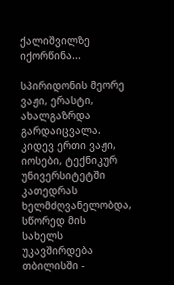ქალიშვილზე იქორწინა...

სპირიდონის მეორე ვაჟი, ერასტი, ახალგაზრდა გარდაიცვალა. კიდევ ერთი ვაჟი, იოსები, ტექნიკურ უნივერსიტეტში კათედრას ხელმძღვანელობდა, სწორედ მის  სახელს უკავშირდება თბილისში -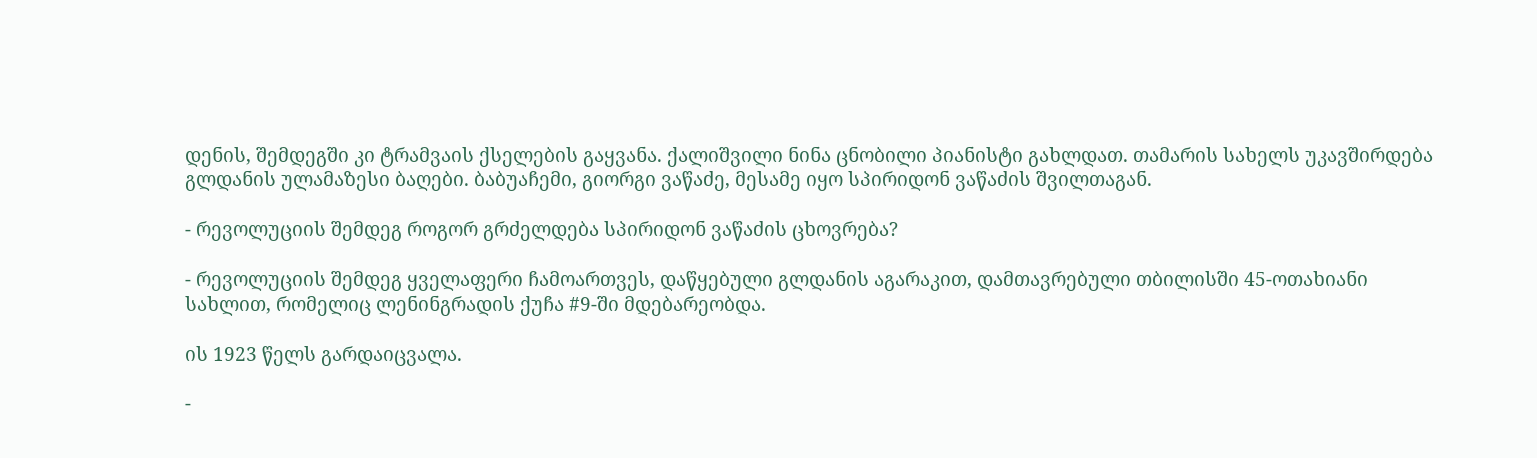დენის, შემდეგში კი ტრამვაის ქსელების გაყვანა. ქალიშვილი ნინა ცნობილი პიანისტი გახლდათ. თამარის სახელს უკავშირდება გლდანის ულამაზესი ბაღები. ბაბუაჩემი, გიორგი ვაწაძე, მესამე იყო სპირიდონ ვაწაძის შვილთაგან.

- რევოლუციის შემდეგ როგორ გრძელდება სპირიდონ ვაწაძის ცხოვრება?

- რევოლუციის შემდეგ ყველაფერი ჩამოართვეს, დაწყებული გლდანის აგარაკით, დამთავრებული თბილისში 45-ოთახიანი სახლით, რომელიც ლენინგრადის ქუჩა #9-ში მდებარეობდა.

ის 1923 წელს გარდაიცვალა.

-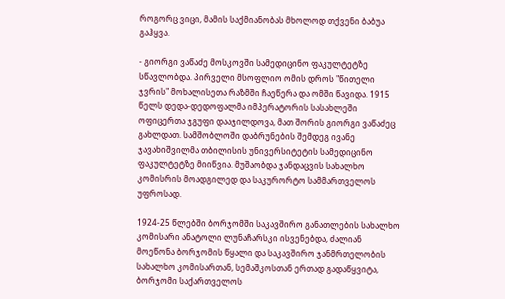როგორც ვიცი, მამის საქმიანობას მხოლოდ თქვენი ბაბუა გაჰყვა.

- გიორგი ვაწაძე მოსკოვში სამედიცინო ფაკულტეტზე სწავლობდა. პირველი მსოფლიო ომის დროს "წითელი ჯვრის" მოხალისეთა რაზმში ჩაეწერა და ომში წავიდა. 1915 წელს დედა-დედოფალმა იმპერატორის სასახლეში ოფიცერთა ჯგუფი დააჯილდოვა, მათ შორის გიორგი ვაწაძეც გახლდათ. სამშობლოში დაბრუნების შემდეგ ივანე ჯავახიშვილმა თბილისის უნივერსიტეტის სამედიცინო ფაკულტეტზე მიიწვია. მუშაობდა ჯანდაცვის სახალხო კომისრის მოადგილედ და საკურორტო სამმართველოს უფროსად.

1924-25 წლებში ბორჯომში საკავშირო განათლების სახალხო კომისარი ანატოლი ლუნაჩარსკი ისვენებდა, ძალიან მოეწონა ბორჯომის წყალი და საკავშირო ჯანმრთელობის სახალხო კომისართან, სემაშკოსთან ერთად გადაწყვიტა, ბორჯომი საქართველოს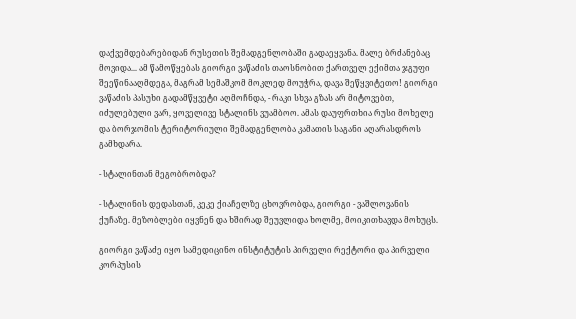დაქვემდებარებიდან რუსეთის შემადგენლობაში გადაეყვანა. მალე ბრძანებაც მოვიდა... ამ წამოწყებას გიორგი ვაწაძის თაოსნობით ქართველ ექიმთა ჯგუფი შეეწინააღმდეგა, მაგრამ სემაშკომ მოკლედ მოუჭრა, დავა შეწყვიტეთო! გიორგი ვაწაძის პასუხი გადამწყვეტი აღმოჩნდა, - რაკი სხვა გზას არ მიტოვებთ, იძულებული ვარ, ყოველივე სტალინს ვუამბოო. ამას დაუფრთხია რუსი მოხელე და ბორჯომის ტერიტორიული შემადგენლობა კამათის საგანი აღარასდროს გამხდარა.

- სტალინთან მეგობრობდა?

- სტალინის დედასთან, კეკე ქიაჩელზე ცხოვრობდა, გიორგი - ვაშლოვანის ქუჩაზე. მეზობლები იყვნენ და ხშირად შეუვლიდა ხოლმე, მოიკითხავდა მოხუცს.

გიორგი ვაწაძე იყო სამედიცინო ინსტიტუტის პირველი რექტორი და პირველი კორპუსის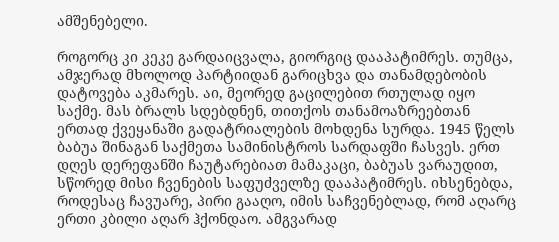ამშენებელი.

როგორც კი კეკე გარდაიცვალა, გიორგიც დააპატიმრეს. თუმცა, ამჯერად მხოლოდ პარტიიდან გარიცხვა და თანამდებობის დატოვება აკმარეს. აი, მეორედ გაცილებით რთულად იყო საქმე. მას ბრალს სდებდნენ, თითქოს თანამოაზრეებთან ერთად ქვეყანაში გადატრიალების მოხდენა სურდა. 1945 წელს ბაბუა შინაგან საქმეთა სამინისტროს სარდაფში ჩასვეს. ერთ დღეს დერეფანში ჩაუტარებიათ მამაკაცი, ბაბუას ვარაუდით, სწორედ მისი ჩვენების საფუძველზე დააპატიმრეს. იხსენებდა, როდესაც ჩავუარე, პირი გააღო, იმის საჩვენებლად, რომ აღარც ერთი კბილი აღარ ჰქონდაო. ამგვარად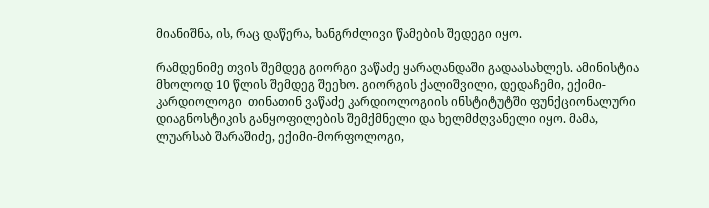მიანიშნა, ის, რაც დაწერა, ხანგრძლივი წამების შედეგი იყო.

რამდენიმე თვის შემდეგ გიორგი ვაწაძე ყარაღანდაში გადაასახლეს. ამინისტია მხოლოდ 10 წლის შემდეგ შეეხო. გიორგის ქალიშვილი, დედაჩემი, ექიმი-კარდიოლოგი  თინათინ ვაწაძე კარდიოლოგიის ინსტიტუტში ფუნქციონალური დიაგნოსტიკის განყოფილების შემქმნელი და ხელმძღვანელი იყო. მამა, ლუარსაბ შარაშიძე, ექიმი-მორფოლოგი,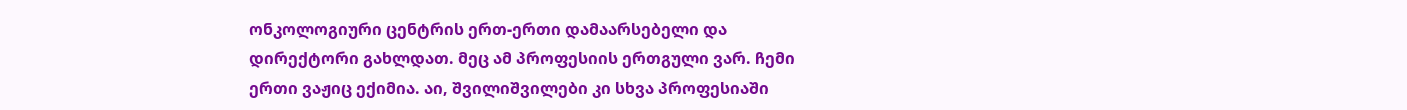ონკოლოგიური ცენტრის ერთ-ერთი დამაარსებელი და დირექტორი გახლდათ. მეც ამ პროფესიის ერთგული ვარ. ჩემი ერთი ვაჟიც ექიმია. აი, შვილიშვილები კი სხვა პროფესიაში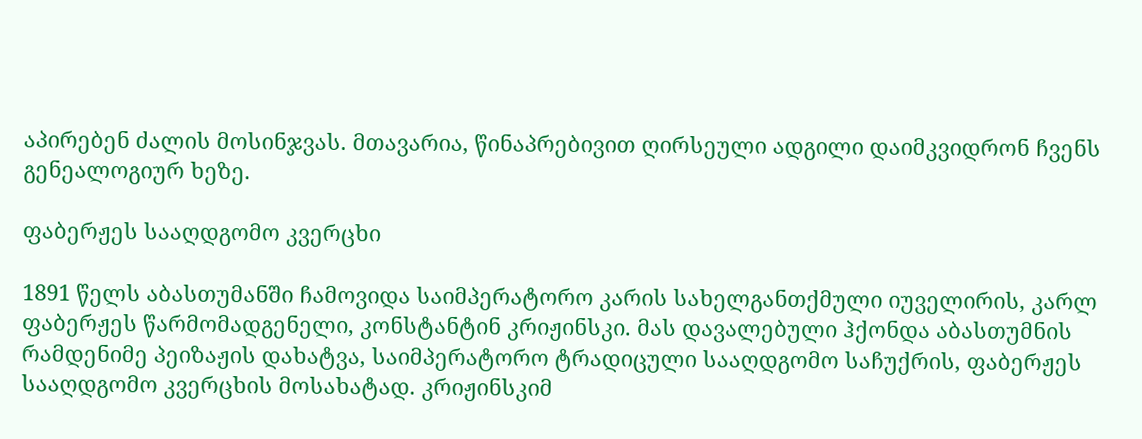აპირებენ ძალის მოსინჯვას. მთავარია, წინაპრებივით ღირსეული ადგილი დაიმკვიდრონ ჩვენს გენეალოგიურ ხეზე.

ფაბერჟეს სააღდგომო კვერცხი

1891 წელს აბასთუმანში ჩამოვიდა საიმპერატორო კარის სახელგანთქმული იუველირის, კარლ ფაბერჟეს წარმომადგენელი, კონსტანტინ კრიჟინსკი. მას დავალებული ჰქონდა აბასთუმნის რამდენიმე პეიზაჟის დახატვა, საიმპერატორო ტრადიცული სააღდგომო საჩუქრის, ფაბერჟეს სააღდგომო კვერცხის მოსახატად. კრიჟინსკიმ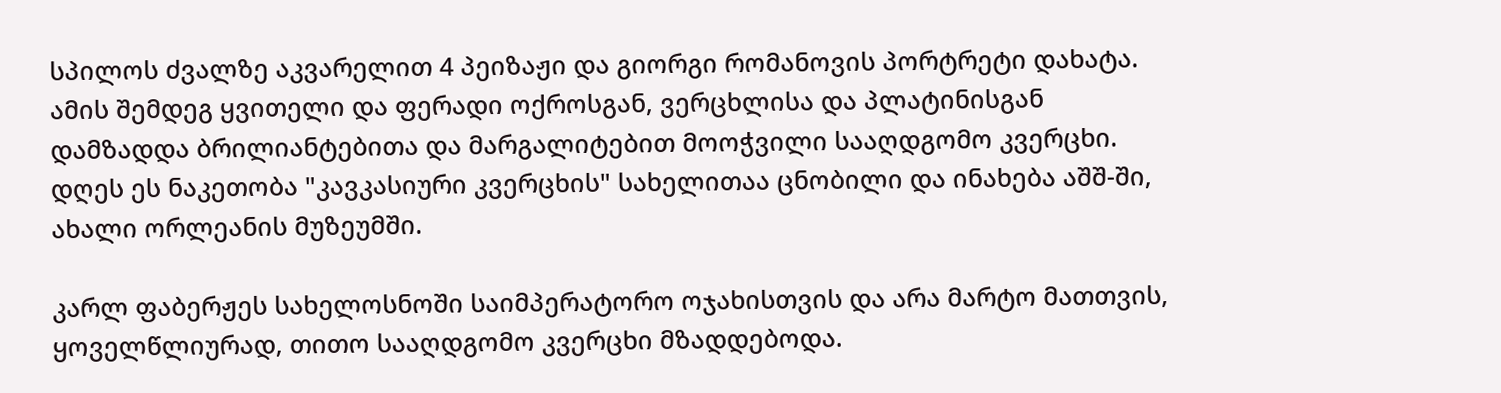სპილოს ძვალზე აკვარელით 4 პეიზაჟი და გიორგი რომანოვის პორტრეტი დახატა. ამის შემდეგ ყვითელი და ფერადი ოქროსგან, ვერცხლისა და პლატინისგან დამზადდა ბრილიანტებითა და მარგალიტებით მოოჭვილი სააღდგომო კვერცხი. დღეს ეს ნაკეთობა "კავკასიური კვერცხის" სახელითაა ცნობილი და ინახება აშშ-ში, ახალი ორლეანის მუზეუმში.

კარლ ფაბერჟეს სახელოსნოში საიმპერატორო ოჯახისთვის და არა მარტო მათთვის, ყოველწლიურად, თითო სააღდგომო კვერცხი მზადდებოდა.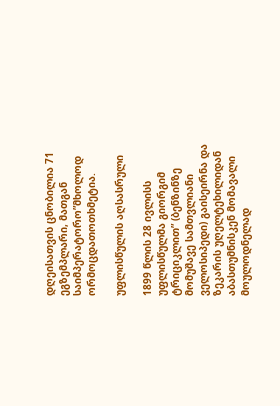დღეისათვის ცნობილია 71 ეგზემპლარი, მათგან საიმპერატორო”მხოლოდ ორმოცდათოთხმეტია.

უფლისწულის აღსასრული

1899 წლის 28 ივლისს უფლისწულმა გიორგიმ ტრიციკლით” (ბენზინზე მომუშავე სამთვლიანი ველოსიპედი) გაისეირნა და ზეკარის უღელტეხილიდან აბასთუმნისკენ მომავალი მოულოდნელად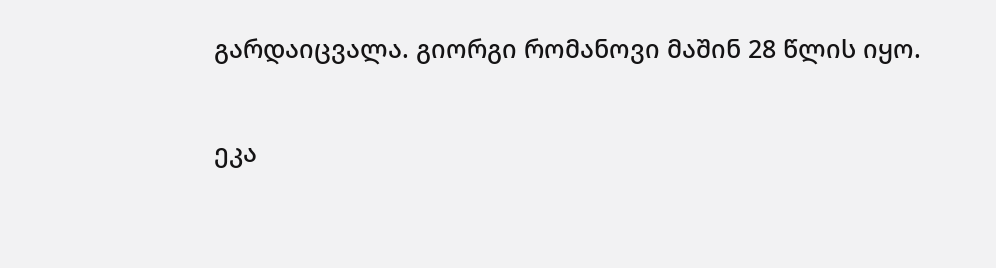გარდაიცვალა. გიორგი რომანოვი მაშინ 28 წლის იყო.

ეკა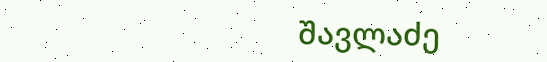შავლაძე